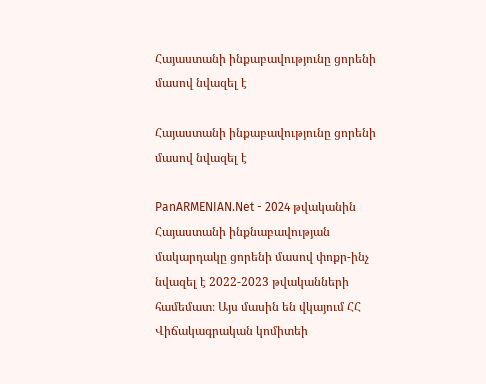Հայաստանի ինքաբավությունը ցորենի մասով նվազել է

Հայաստանի ինքաբավությունը ցորենի մասով նվազել է

PanARMENIAN.Net - 2024 թվականին Հայաստանի ինքնաբավության մակարդակը ցորենի մասով փոքր-ինչ նվազել է 2022-2023 թվականների համեմատ։ Այս մասին են վկայում ՀՀ Վիճակագրական կոմիտեի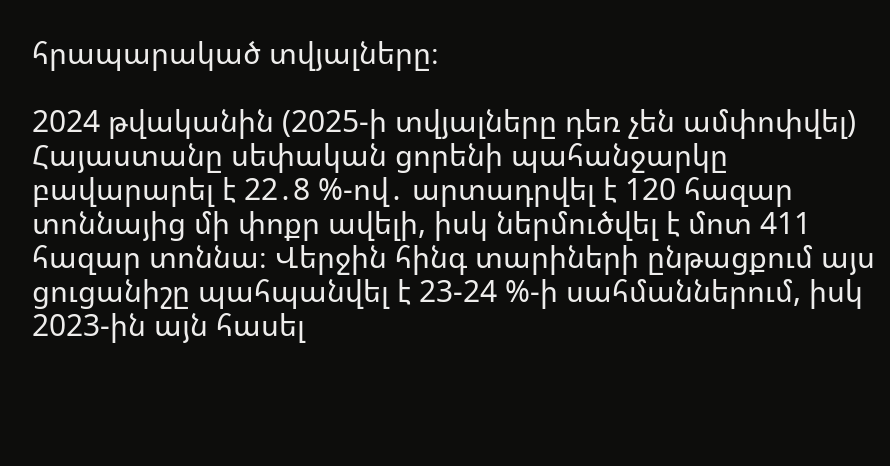հրապարակած տվյալները։

2024 թվականին (2025-ի տվյալները դեռ չեն ամփոփվել) Հայաստանը սեփական ցորենի պահանջարկը բավարարել է 22․8 %-ով․ արտադրվել է 120 հազար տոննայից մի փոքր ավելի, իսկ ներմուծվել է մոտ 411 հազար տոննա։ Վերջին հինգ տարիների ընթացքում այս ցուցանիշը պահպանվել է 23-24 %-ի սահմաններում, իսկ 2023-ին այն հասել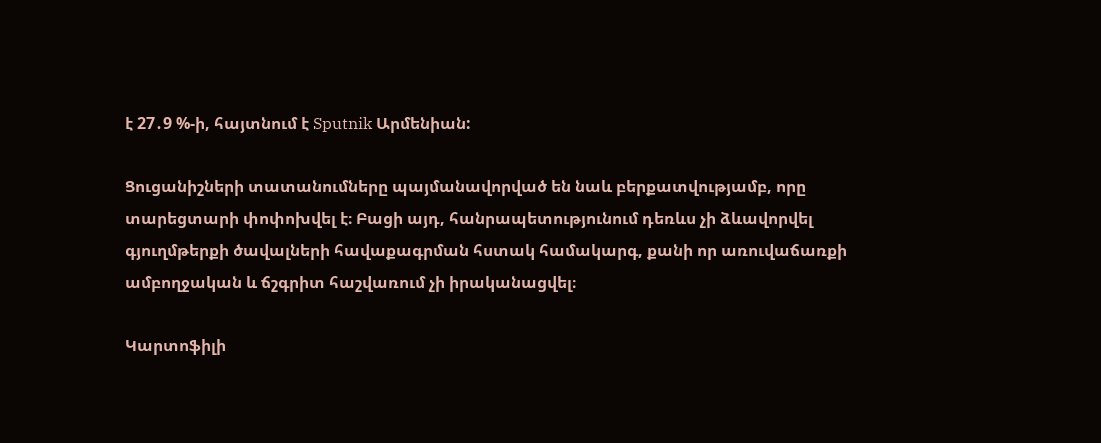է 27․9 %-ի, հայտնում է Sputnik Արմենիան:

Ցուցանիշների տատանումները պայմանավորված են նաև բերքատվությամբ, որը տարեցտարի փոփոխվել է։ Բացի այդ, հանրապետությունում դեռևս չի ձևավորվել գյուղմթերքի ծավալների հավաքագրման հստակ համակարգ, քանի որ առուվաճառքի ամբողջական և ճշգրիտ հաշվառում չի իրականացվել։

Կարտոֆիլի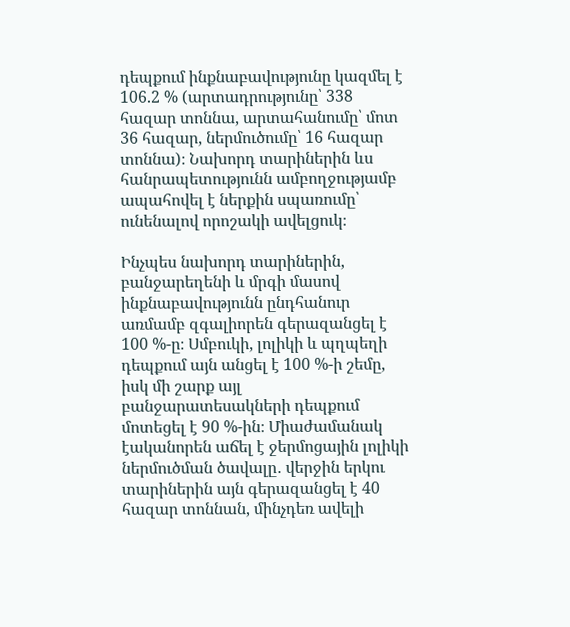դեպքում ինքնաբավությունը կազմել է 106.2 % (արտադրությունը՝ 338 հազար տոննա, արտահանումը՝ մոտ 36 հազար, ներմուծումը՝ 16 հազար տոննա)։ Նախորդ տարիներին ևս հանրապետությունն ամբողջությամբ ապահովել է ներքին սպառումը՝ ունենալով որոշակի ավելցուկ։

Ինչպես նախորդ տարիներին, բանջարեղենի և մրգի մասով ինքնաբավությունն ընդհանուր առմամբ զգալիորեն գերազանցել է 100 %-ը։ Սմբուկի, լոլիկի և պղպեղի դեպքում այն անցել է 100 %-ի շեմը, իսկ մի շարք այլ բանջարատեսակների դեպքում մոտեցել է 90 %-ին։ Միաժամանակ էականորեն աճել է ջերմոցային լոլիկի ներմուծման ծավալը․ վերջին երկու տարիներին այն գերազանցել է 40 հազար տոննան, մինչդեռ ավելի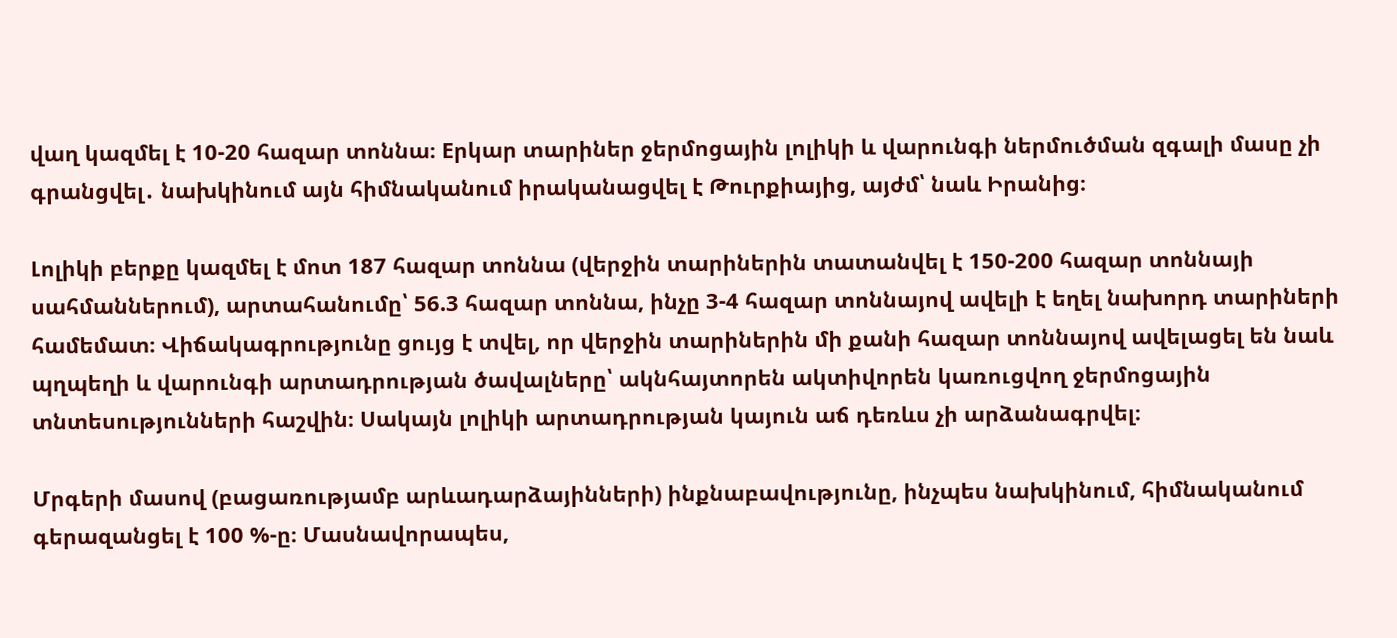վաղ կազմել է 10-20 հազար տոննա։ Eրկար տարիներ ջերմոցային լոլիկի և վարունգի ներմուծման զգալի մասը չի գրանցվել․ նախկինում այն հիմնականում իրականացվել է Թուրքիայից, այժմ՝ նաև Իրանից։

Լոլիկի բերքը կազմել է մոտ 187 հազար տոննա (վերջին տարիներին տատանվել է 150-200 հազար տոննայի սահմաններում), արտահանումը՝ 56.3 հազար տոննա, ինչը 3-4 հազար տոննայով ավելի է եղել նախորդ տարիների համեմատ։ Վիճակագրությունը ցույց է տվել, որ վերջին տարիներին մի քանի հազար տոննայով ավելացել են նաև պղպեղի և վարունգի արտադրության ծավալները՝ ակնհայտորեն ակտիվորեն կառուցվող ջերմոցային տնտեսությունների հաշվին։ Սակայն լոլիկի արտադրության կայուն աճ դեռևս չի արձանագրվել։

Մրգերի մասով (բացառությամբ արևադարձայինների) ինքնաբավությունը, ինչպես նախկինում, հիմնականում գերազանցել է 100 %-ը։ Մասնավորապես,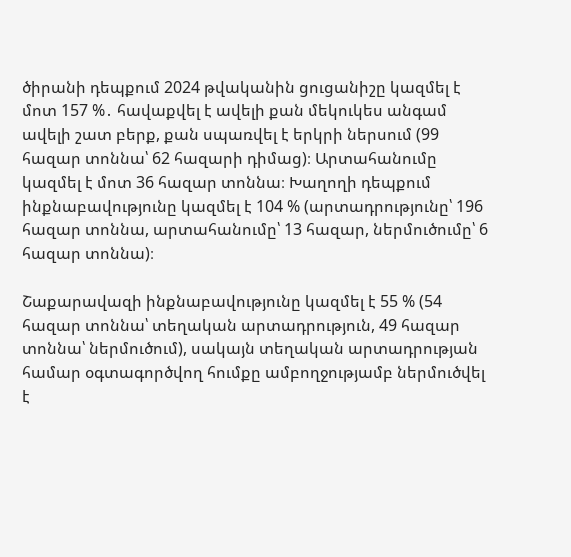ծիրանի դեպքում 2024 թվականին ցուցանիշը կազմել է մոտ 157 %․ հավաքվել է ավելի քան մեկուկես անգամ ավելի շատ բերք, քան սպառվել է երկրի ներսում (99 հազար տոննա՝ 62 հազարի դիմաց)։ Արտահանումը կազմել է մոտ 36 հազար տոննա։ Խաղողի դեպքում ինքնաբավությունը կազմել է 104 % (արտադրությունը՝ 196 հազար տոննա, արտահանումը՝ 13 հազար, ներմուծումը՝ 6 հազար տոննա)։

Շաքարավազի ինքնաբավությունը կազմել է 55 % (54 հազար տոննա՝ տեղական արտադրություն, 49 հազար տոննա՝ ներմուծում), սակայն տեղական արտադրության համար օգտագործվող հումքը ամբողջությամբ ներմուծվել է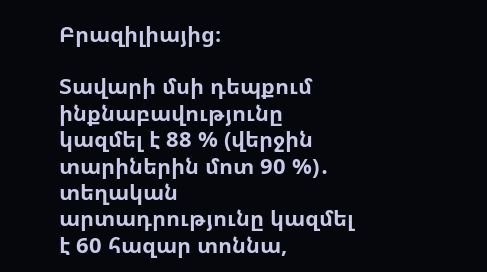Բրազիլիայից։

Տավարի մսի դեպքում ինքնաբավությունը կազմել է 88 % (վերջին տարիներին մոտ 90 %)․ տեղական արտադրությունը կազմել է 60 հազար տոննա,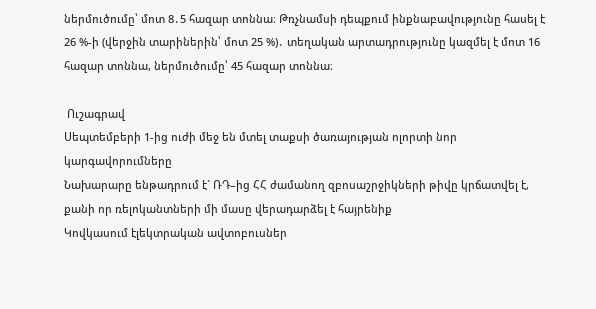ներմուծումը՝ մոտ 8․5 հազար տոննա։ Թռչնամսի դեպքում ինքնաբավությունը հասել է 26 %-ի (վերջին տարիներին՝ մոտ 25 %)․ տեղական արտադրությունը կազմել է մոտ 16 հազար տոննա, ներմուծումը՝ 45 հազար տոննա։

 Ուշագրավ
Սեպտեմբերի 1-ից ուժի մեջ են մտել տաքսի ծառայության ոլորտի նոր կարգավորումները
Նախարարը ենթադրում է` ՌԴ–ից ՀՀ ժամանող զբոսաշրջիկների թիվը կրճատվել է, քանի որ ռելոկանտների մի մասը վերադարձել է հայրենիք
Կովկասում էլեկտրական ավտոբուսներ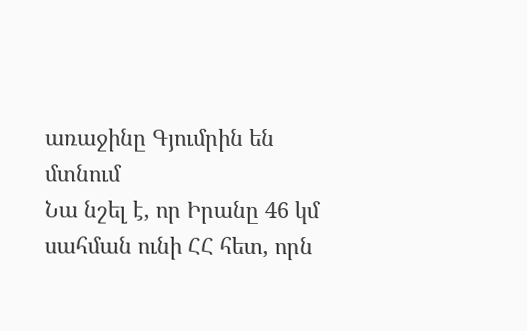առաջինը Գյումրին են մտնում
Նա նշել է, որ Իրանը 46 կմ սահման ունի ՀՀ հետ, որն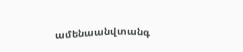ամենաանվտանգ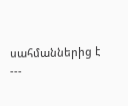սահմաններից է
---